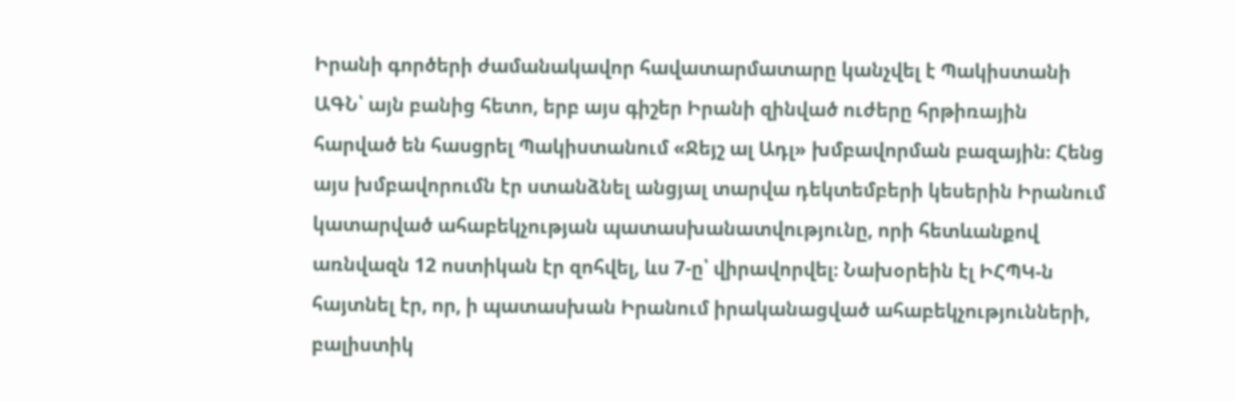Իրանի գործերի ժամանակավոր հավատարմատարը կանչվել է Պակիստանի ԱԳՆ՝ այն բանից հետո, երբ այս գիշեր Իրանի զինված ուժերը հրթիռային հարված են հասցրել Պակիստանում «Ջեյշ ալ Ադլ» խմբավորման բազային։ Հենց այս խմբավորումն էր ստանձնել անցյալ տարվա դեկտեմբերի կեսերին Իրանում կատարված ահաբեկչության պատասխանատվությունը, որի հետևանքով առնվազն 12 ոստիկան էր զոհվել, ևս 7-ը՝ վիրավորվել։ Նախօրեին էլ ԻՀՊԿ-ն հայտնել էր, որ, ի պատասխան Իրանում իրականացված ահաբեկչությունների, բալիստիկ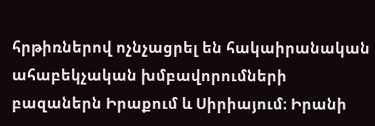հրթիռներով ոչնչացրել են հակաիրանական ահաբեկչական խմբավորումների բազաներն Իրաքում և Սիրիայում։ Իրանի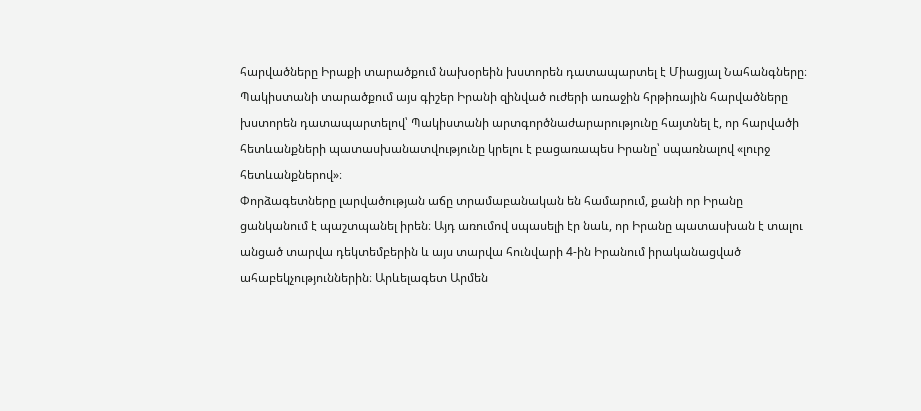հարվածները Իրաքի տարածքում նախօրեին խստորեն դատապարտել է Միացյալ Նահանգները։ Պակիստանի տարածքում այս գիշեր Իրանի զինված ուժերի առաջին հրթիռային հարվածները խստորեն դատապարտելով՝ Պակիստանի արտգործնաժարարությունը հայտնել է, որ հարվածի հետևանքների պատասխանատվությունը կրելու է բացառապես Իրանը՝ սպառնալով «լուրջ հետևանքներով»։
Փորձագետները լարվածության աճը տրամաբանական են համարում, քանի որ Իրանը ցանկանում է պաշտպանել իրեն։ Այդ առումով սպասելի էր նաև, որ Իրանը պատասխան է տալու անցած տարվա դեկտեմբերին և այս տարվա հունվարի 4-ին Իրանում իրականացված ահաբեկչություններին։ Արևելագետ Արմեն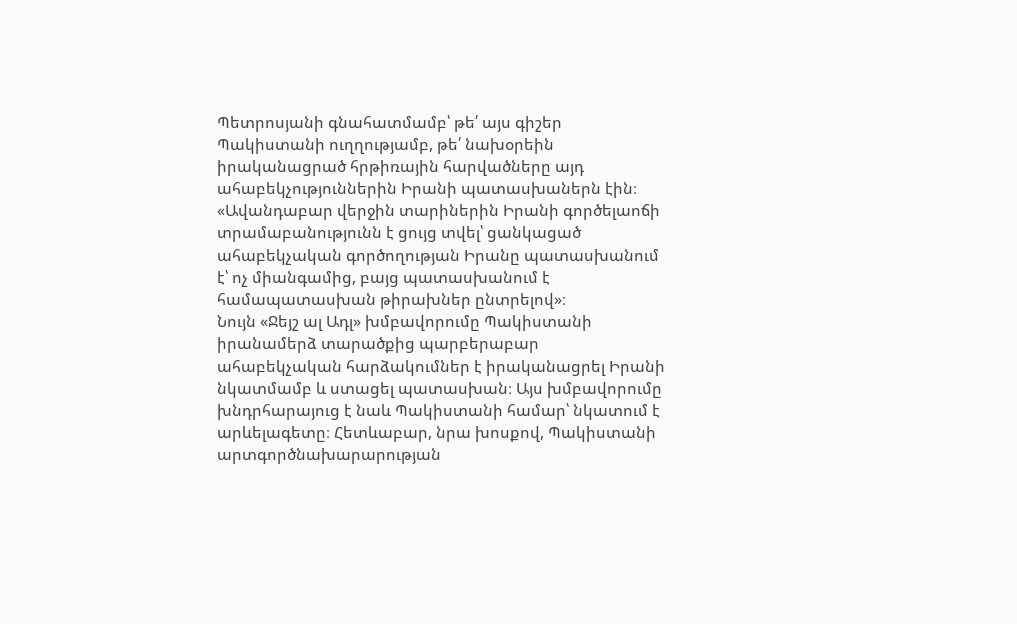Պետրոսյանի գնահատմամբ՝ թե՛ այս գիշեր Պակիստանի ուղղությամբ, թե՛ նախօրեին իրականացրած հրթիռային հարվածները այդ ահաբեկչություններին Իրանի պատասխաներն էին։
«Ավանդաբար վերջին տարիներին Իրանի գործելաոճի տրամաբանությունն է ցույց տվել՝ ցանկացած ահաբեկչական գործողության Իրանը պատասխանում է՝ ոչ միանգամից, բայց պատասխանում է համապատասխան թիրախներ ընտրելով»։
Նույն «Ջեյշ ալ Ադլ» խմբավորումը Պակիստանի իրանամերձ տարածքից պարբերաբար ահաբեկչական հարձակումներ է իրականացրել Իրանի նկատմամբ և ստացել պատասխան։ Այս խմբավորումը խնդրհարայուց է նաև Պակիստանի համար՝ նկատում է արևելագետը։ Հետևաբար, նրա խոսքով, Պակիստանի արտգործնախարարության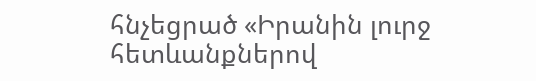հնչեցրած «Իրանին լուրջ հետևանքներով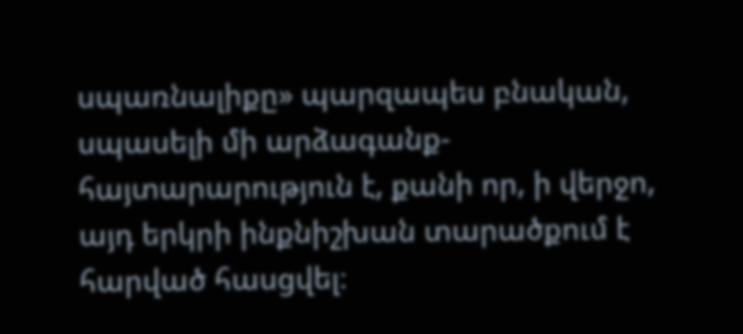սպառնալիքը» պարզապես բնական, սպասելի մի արձագանք-հայտարարություն է, քանի որ, ի վերջո, այդ երկրի ինքնիշխան տարածքում է հարված հասցվել։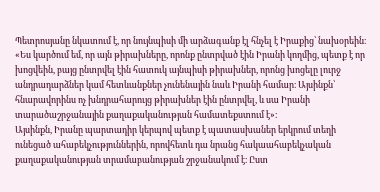Պետրոսյանը նկատում է, որ նույնպիսի մի արձագանք էլ հնչել է Իրաքից՝ նախօրեին։
«Ես կարծում եմ, որ այն թիրախները, որոնք ընտրված էին Իրանի կողմից, պետք է որ խոցվեին, բայց ընտրվել էին հատուկ այնպիսի թիրախներ, որոնց խոցելը լուրջ անդրադարձներ կամ հետևանքներ չունենային նաև Իրանի համար։ Այսինքն՝ հնարավորինս ոչ խնդրահարույց թիրախներ էին ընտրվել, և սա Իրանի տարածաշրջանային քաղաքականության համատեքստում է»։
Այսինքն, Իրանը պարտադիր կերպով պետք է պատասխաներ երկրում տեղի ունեցած ահաբեկչություններին, որովհետև դա նրանց հակաահաբեկչական քաղաքականության տրամաբանության շրջանակում է։ Ըստ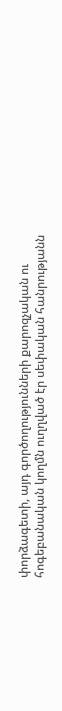փորձագետի, այդ գործողությունների քարոզչական ու հոգեբանական կողմն ուղղված էր սեփական հանրությանն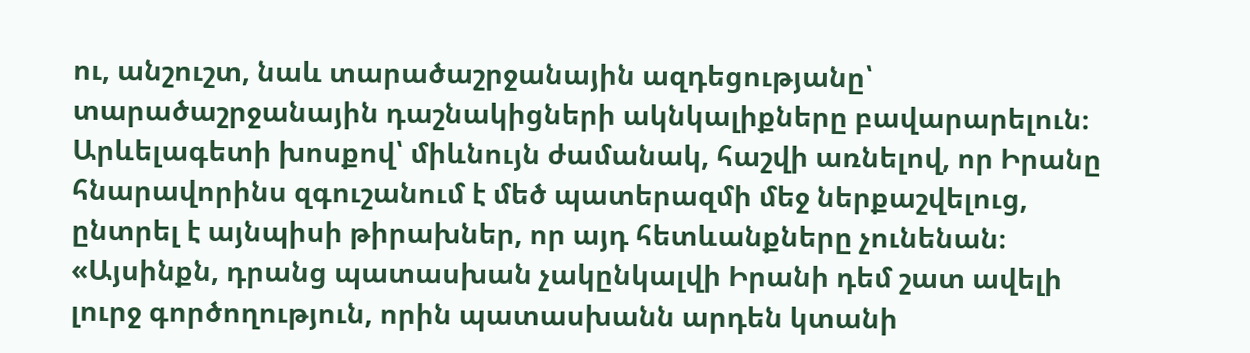ու, անշուշտ, նաև տարածաշրջանային ազդեցությանը՝ տարածաշրջանային դաշնակիցների ակնկալիքները բավարարելուն։ Արևելագետի խոսքով՝ միևնույն ժամանակ, հաշվի առնելով, որ Իրանը հնարավորինս զգուշանում է մեծ պատերազմի մեջ ներքաշվելուց, ընտրել է այնպիսի թիրախներ, որ այդ հետևանքները չունենան։
«Այսինքն, դրանց պատասխան չակընկալվի Իրանի դեմ շատ ավելի լուրջ գործողություն, որին պատասխանն արդեն կտանի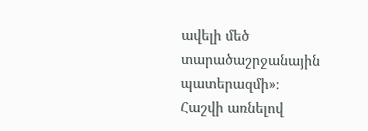ավելի մեծ տարածաշրջանային պատերազմի»։
Հաշվի առնելով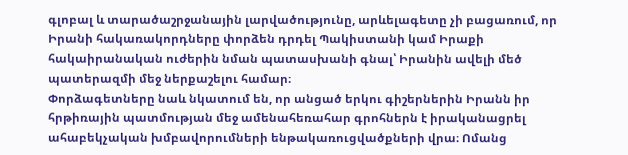գլոբալ և տարածաշրջանային լարվածությունը, արևելագետը չի բացառում, որ Իրանի հակառակորդները փորձեն դրդել Պակիստանի կամ Իրաքի հակաիրանական ուժերին նման պատասխանի գնալ՝ Իրանին ավելի մեծ պատերազմի մեջ ներքաշելու համար։
Փորձագետները նաև նկատում են, որ անցած երկու գիշերներին Իրանն իր հրթիռային պատմության մեջ ամենահեռահար գրոհներն է իրականացրել ահաբեկչական խմբավորումների ենթակառուցվածքների վրա։ Ոմանց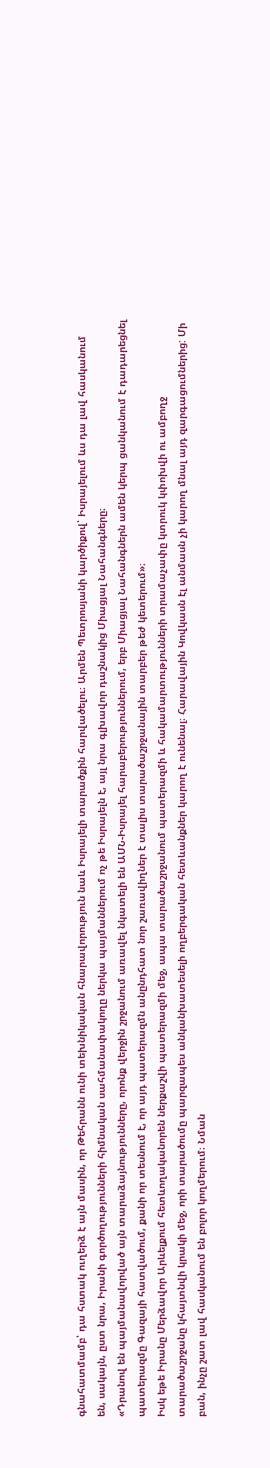գնահատմամբ՝ դա հստակ ուղերձ է այն մասին, որ Թեհրանն ունի տեխնիկական հնարավորություն նաև Իսրայելի տարածքին հարվածելու։ Արմեն Պետրոսյանի կարծիքով՝ Իսրայելում ևս դա լավ հասկանում են, սակայն, ըստ նրա, Իրանի գործողությունների հիմնական սահմանափակողը ներկա պայմաններում ոչ թե Իսրայելն է, այլ նրա գլխավոր դաշնակից Միացյալ Նահանգները։
«Դրանով են պայմանավորված այն տարաձայնությունները, որոնք վերջին շրջանում առավել նկատելի են ԱՄՆ-Իսրայել հարաբերություններում, երբ Միացյալ Նահանգներն ամեն կերպ ցանկանում է դադարեցնել պատերազմը Գազայի հատվածում, քանի որ տեսնում է, որ այդ պատերազմն անընդհատ նոր շառավիղներ է տալիս տարածաշրջանային տարբեր թեժ կետերում»։
Իսկ եթե Իրանը Մերձավոր Արևելքում հետևողականորեն ներքաշվի պատերազմի մեջ, ապա տարածաշրջանում պատերազմի և հակամարտությունների տրամաչափը կտրուկ կփոխվի ու ամբողջ տարածաշրջանը կհայտնվի կրակի մեջ, որի տարածումը պարզապես անկանխատեսելի ողբերգական հետևանքներ կարող է ունենալ։ Հարավային Կովկասն էլ անմասն չի կարող մնալ այդ զարգացումներից: Մի բան, ինչը շատ լավ հասկանում են բոլոր կողմերում։ Նման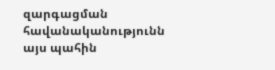զարգացման հավանականությունն այս պահին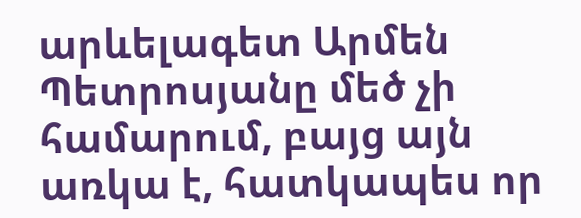արևելագետ Արմեն Պետրոսյանը մեծ չի համարում, բայց այն առկա է, հատկապես որ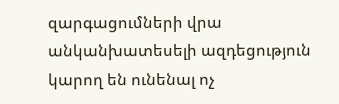զարգացումների վրա անկանխատեսելի ազդեցություն կարող են ունենալ ոչ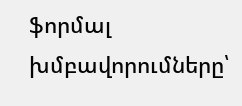ֆորմալ խմբավորումները՝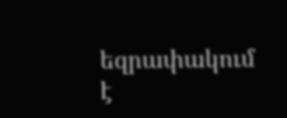եզրափակում է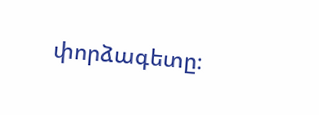փորձագետը։